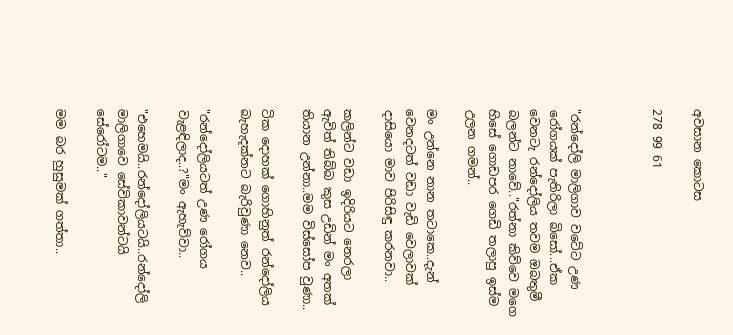අවසාන කොටස

278 99 61



"රන්දෝලි මාලිගාව වටේට උණ රෝගයක් පැතිරිලා ‌බිසෝ...ඒක වෙනටැ රන්දෝලිය තවම ඔබතුමී බලන්ට ‌නාවේ.."රත්නා කිව්වෙ මගෙ හිසේ ගොඩපර ගෙඩි තලාපු ඉස්ම උලන ගමන්..

මං උන්නෙ නාන තටාකෙ..දැන් වෙනදටත් වඩා වැඩි වෙලාවක් දාසියො මාව පිරිසිඳු කරනවා..

කලින්ට වඩා ඉදිරියට නෙරලා ඇවිත් තිබ්බ කුස උඩින් මං අතක් තියාන උන්නා..මම විස්සෝප වුණා..

ටික දොහක් ගොහිනුත් රන්දෝලිය බැහැදක්නට බැරිවුණා නෙව..

"රන්දෝලියටත් උණ රෝගය වැළඳිලාද..?"මං ඇහැව්වා..

"එහෙමයි..රන්දෝලියටයි..රන්දෝලි මාලිගාවෙ සේවිකාවන්ටයි සේරෝටම.."

මම බර හුසුමක් ගත්තා..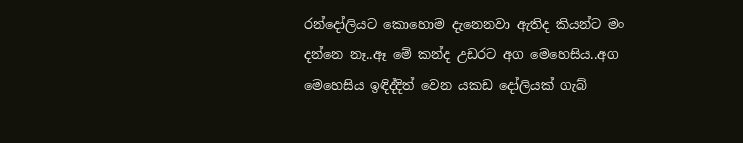රන්දෝලියට කොහොම දැනෙනවා ඇතිද කියන්ට මං දන්නෙ නෑ..ඈ මේ කන්ද උඩරට අග මෙහෙසිය..අග මෙහෙසිය ඉඳිද්දිත් වෙන යකඩ දෝලියක් ගැබ්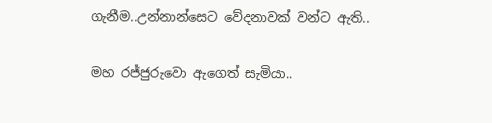ගැනීම..උන්නාන්සෙට වේදනාවක් වන්ට ඇති..

මහ රජ්ජුරුවො ඇගෙත් සැමියා..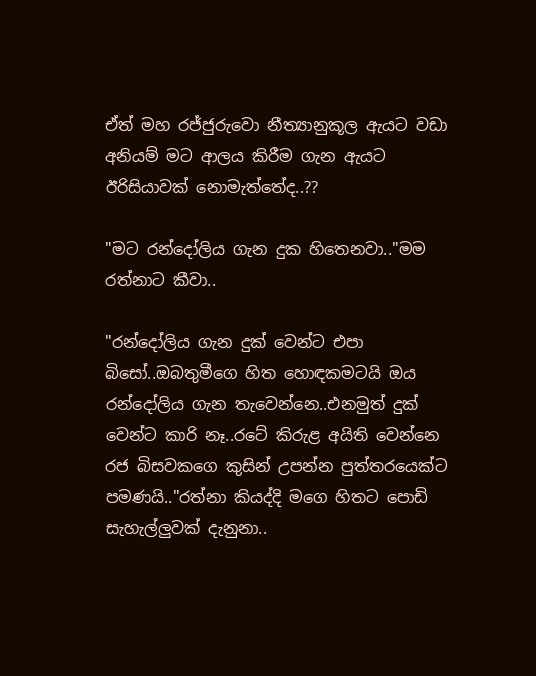ඒත් මහ රජ්ජුරුවො නීත්‍යානුකූල ඇයට වඩා අනියම් මට ආලය කිරීම ගැන ඇයට ඊරිසියාවක් නොමැත්තේද..??

"මට රන්දෝලිය ගැන දුක හිතෙනවා.."මම රත්නාට කීවා..

"රන්දෝලිය ගැන දුක් වෙන්ට එපා බිසෝ..ඔබතුමීගෙ හිත හොඳකමටයි ඔය රන්දෝලිය ගැන තැවෙන්නෙ..එනමුත් දුක් වෙන්ට කාරි නෑ..රටේ කිරුළ අයිති වෙන්නෙ රජ බිසවකගෙ කුසින් උපන්න පුත්තරයෙක්ට පමණයි.."රත්නා කියද්දි මගෙ හිතට පොඩි සැහැල්ලුවක් දැනුනා..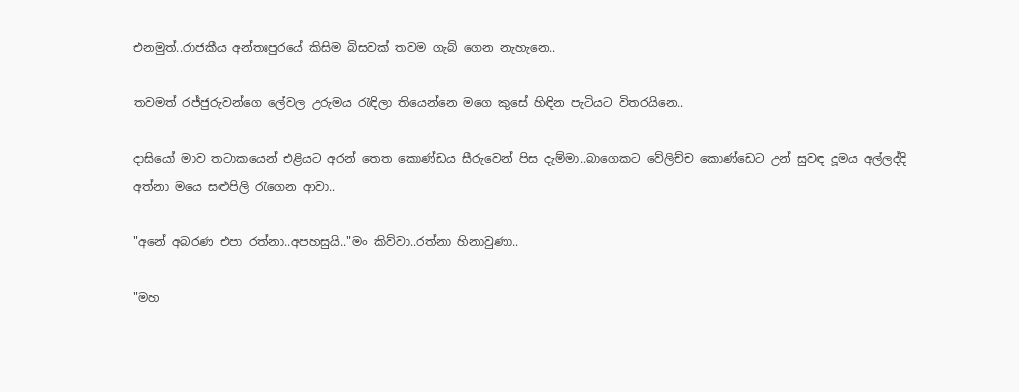එනමුත්..රාජකීය අන්තඃපුරයේ කිසිම බිසවක් තවම ගැබ් ගෙන නැහැනෙ..

තවමත් රජ්ජුරුවන්ගෙ ලේවල උරුමය රැඳිලා තියෙන්නෙ මගෙ කුසේ හිඳින පැටියට විතරයිනෙ..

දාසියෝ මාව තටාකයෙන් එළියට අරන් තෙත කොණ්ඩය සීරුවෙන් පිස දැම්මා..බාගෙකට වේලිච්ච කොණ්ඩෙට උන් සුවඳ දූමය අල්ලද්දි අත්නා මයෙ සළුපිලි රැගෙන ආවා..

"අනේ අබරණ එපා රත්නා..අපහසුයි.."මං කිව්වා..රත්නා හිනාවුණා..

"මහ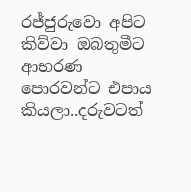රජ්ජුරුවො අපිට කිව්වා ඔබතුමීට ආභරණ පොරවන්ට එපාය කියලා..දරුවටත්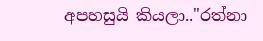අපහසුයි කියලා.."රත්නා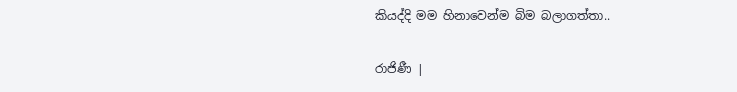කියද්දි මම හිනාවෙන්ම බිම බලාගත්තා..

රාජිණී |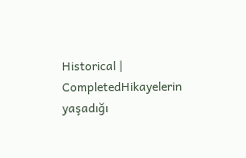Historical | CompletedHikayelerin yaşadığı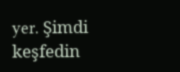yer. Şimdi keşfedin